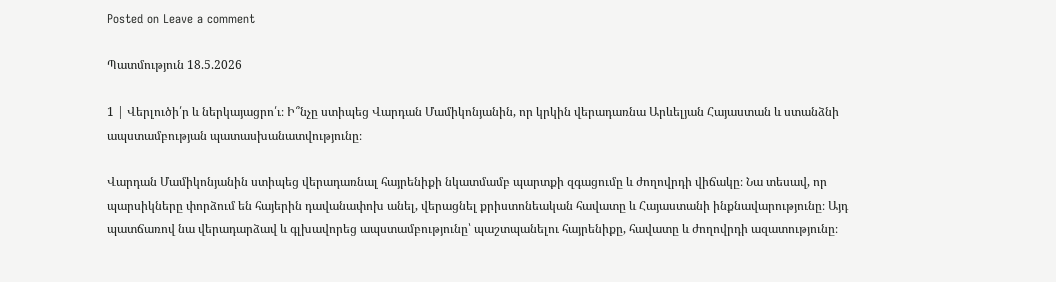Posted on Leave a comment

Պատմություն 18.5.2026

1 | Վերլուծի՛ր և ներկայացրո՛ւ։ Ի՞նչը ստիպեց Վարդան Մամիկոնյանին, որ կրկին վերադառնա Արևելյան Հայաստան և ստանձնի ապստամբության պատասխանատվությունը։

Վարդան Մամիկոնյանին ստիպեց վերադառնալ հայրենիքի նկատմամբ պարտքի զգացումը և ժողովրդի վիճակը։ Նա տեսավ, որ պարսիկները փորձում են հայերին դավանափոխ անել, վերացնել քրիստոնեական հավատը և Հայաստանի ինքնավարությունը։ Այդ պատճառով նա վերադարձավ և գլխավորեց ապստամբությունը՝ պաշտպանելու հայրենիքը, հավատը և ժողովրդի ազատությունը։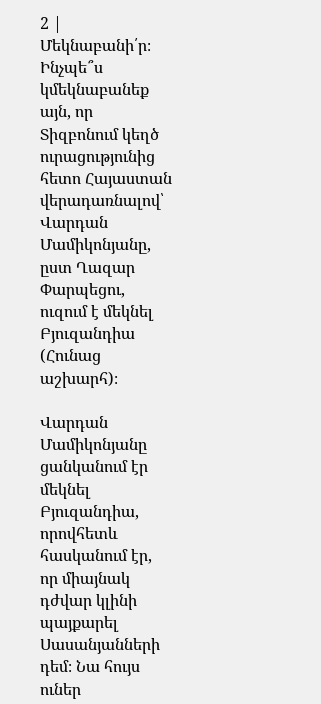2 | Մեկնաբանի՛ր։ Ինչպե՞ս կմեկնաբանեք այն, որ Տիզբոնում կեղծ ուրացությունից հետո Հայաստան վերադառնալով՝ Վարդան Մամիկոնյանը, ըստ Ղազար Փարպեցու, ուզում է մեկնել Բյուզանդիա (Հունաց աշխարհ)։

Վարդան Մամիկոնյանը ցանկանում էր մեկնել Բյուզանդիա, որովհետև հասկանում էր, որ միայնակ դժվար կլինի պայքարել Սասանյանների դեմ։ Նա հույս ուներ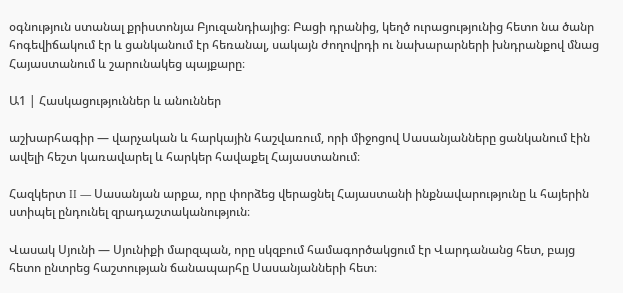օգնություն ստանալ քրիստոնյա Բյուզանդիայից։ Բացի դրանից, կեղծ ուրացությունից հետո նա ծանր հոգեվիճակում էր և ցանկանում էր հեռանալ, սակայն ժողովրդի ու նախարարների խնդրանքով մնաց Հայաստանում և շարունակեց պայքարը։

Ա1 | Հասկացություններ և անուններ

աշխարհագիր — վարչական և հարկային հաշվառում, որի միջոցով Սասանյանները ցանկանում էին ավելի հեշտ կառավարել և հարկեր հավաքել Հայաստանում։

Հազկերտ II — Սասանյան արքա, որը փորձեց վերացնել Հայաստանի ինքնավարությունը և հայերին ստիպել ընդունել զրադաշտականություն։

Վասակ Սյունի — Սյունիքի մարզպան, որը սկզբում համագործակցում էր Վարդանանց հետ, բայց հետո ընտրեց հաշտության ճանապարհը Սասանյանների հետ։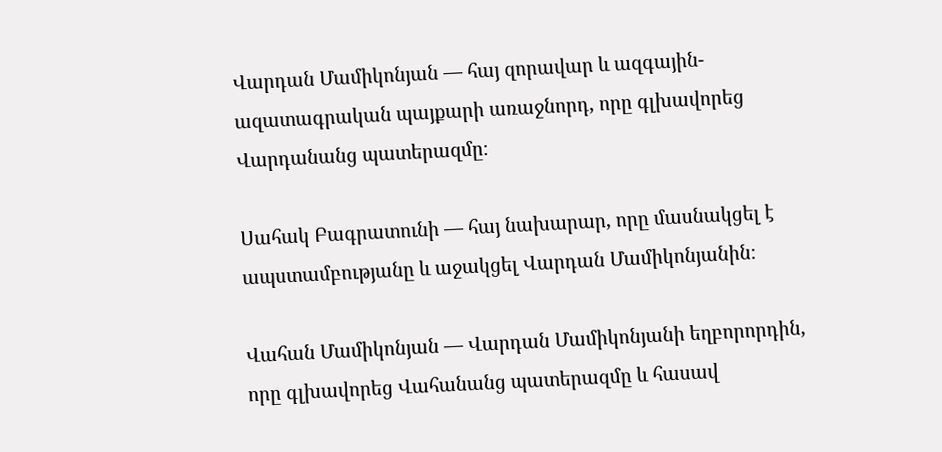Վարդան Մամիկոնյան — հայ զորավար և ազգային-ազատագրական պայքարի առաջնորդ, որը գլխավորեց Վարդանանց պատերազմը։

Սահակ Բագրատունի — հայ նախարար, որը մասնակցել է ապստամբությանը և աջակցել Վարդան Մամիկոնյանին։

Վահան Մամիկոնյան — Վարդան Մամիկոնյանի եղբորորդին, որը գլխավորեց Վահանանց պատերազմը և հասավ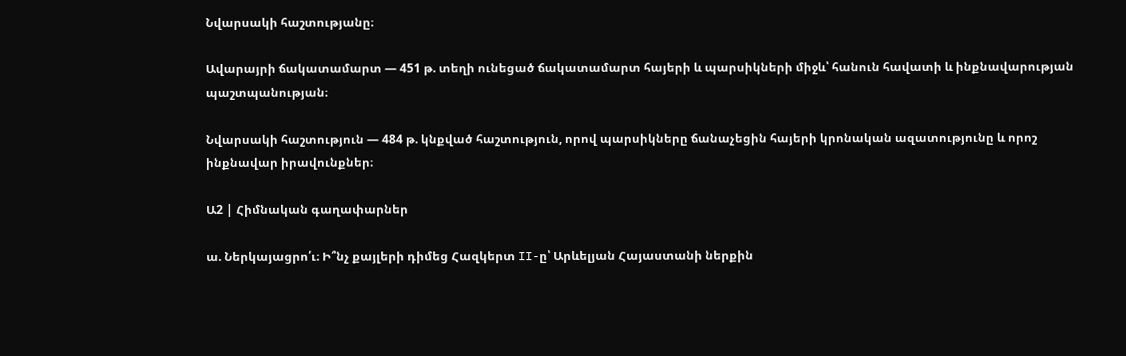Նվարսակի հաշտությանը։

Ավարայրի ճակատամարտ — 451 թ. տեղի ունեցած ճակատամարտ հայերի և պարսիկների միջև՝ հանուն հավատի և ինքնավարության պաշտպանության։

Նվարսակի հաշտություն — 484 թ. կնքված հաշտություն, որով պարսիկները ճանաչեցին հայերի կրոնական ազատությունը և որոշ ինքնավար իրավունքներ։

Ա2 | Հիմնական գաղափարներ

ա. Ներկայացրո՛ւ։ Ի՞նչ քայլերի դիմեց Հազկերտ II-ը՝ Արևելյան Հայաստանի ներքին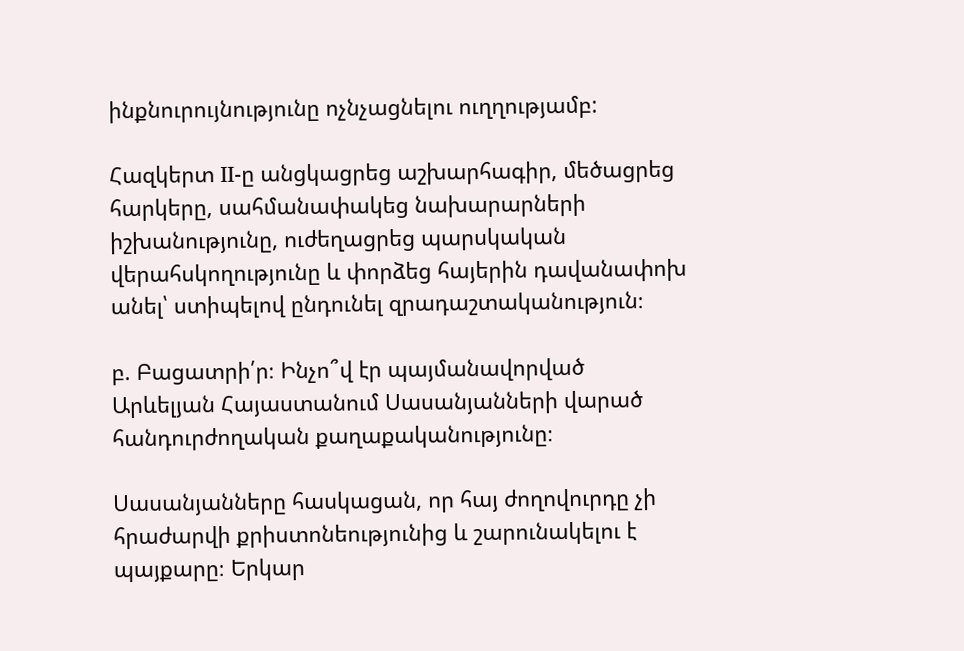ինքնուրույնությունը ոչնչացնելու ուղղությամբ:

Հազկերտ II-ը անցկացրեց աշխարհագիր, մեծացրեց հարկերը, սահմանափակեց նախարարների իշխանությունը, ուժեղացրեց պարսկական վերահսկողությունը և փորձեց հայերին դավանափոխ անել՝ ստիպելով ընդունել զրադաշտականություն։

բ. Բացատրի՛ր։ Ինչո՞վ էր պայմանավորված Արևելյան Հայաստանում Սասանյանների վարած հանդուրժողական քաղաքականությունը։

Սասանյանները հասկացան, որ հայ ժողովուրդը չի հրաժարվի քրիստոնեությունից և շարունակելու է պայքարը։ Երկար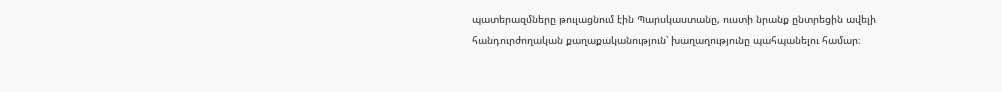պատերազմները թուլացնում էին Պարսկաստանը, ուստի նրանք ընտրեցին ավելի հանդուրժողական քաղաքականություն՝ խաղաղությունը պահպանելու համար։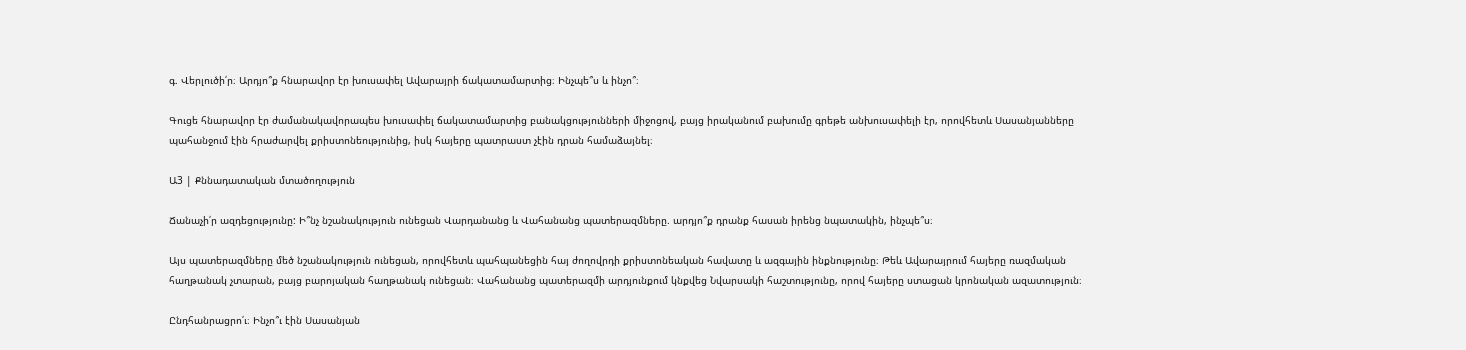գ. Վերլուծի՛ր։ Արդյո՞ք հնարավոր էր խուսափել Ավարայրի ճակատամարտից։ Ինչպե՞ս և ինչո՞։

Գուցե հնարավոր էր ժամանակավորապես խուսափել ճակատամարտից բանակցությունների միջոցով, բայց իրականում բախումը գրեթե անխուսափելի էր, որովհետև Սասանյանները պահանջում էին հրաժարվել քրիստոնեությունից, իսկ հայերը պատրաստ չէին դրան համաձայնել։

Ա3 | Քննադատական մտածողություն

Ճանաչի՛ր ազդեցությունը: Ի՞նչ նշանակություն ունեցան Վարդանանց և Վահանանց պատերազմները. արդյո՞ք դրանք հասան իրենց նպատակին, ինչպե՞ս։

Այս պատերազմները մեծ նշանակություն ունեցան, որովհետև պահպանեցին հայ ժողովրդի քրիստոնեական հավատը և ազգային ինքնությունը։ Թեև Ավարայրում հայերը ռազմական հաղթանակ չտարան, բայց բարոյական հաղթանակ ունեցան։ Վահանանց պատերազմի արդյունքում կնքվեց Նվարսակի հաշտությունը, որով հայերը ստացան կրոնական ազատություն։

Ընդհանրացրո՛ւ։ Ինչո՞ւ էին Սասանյան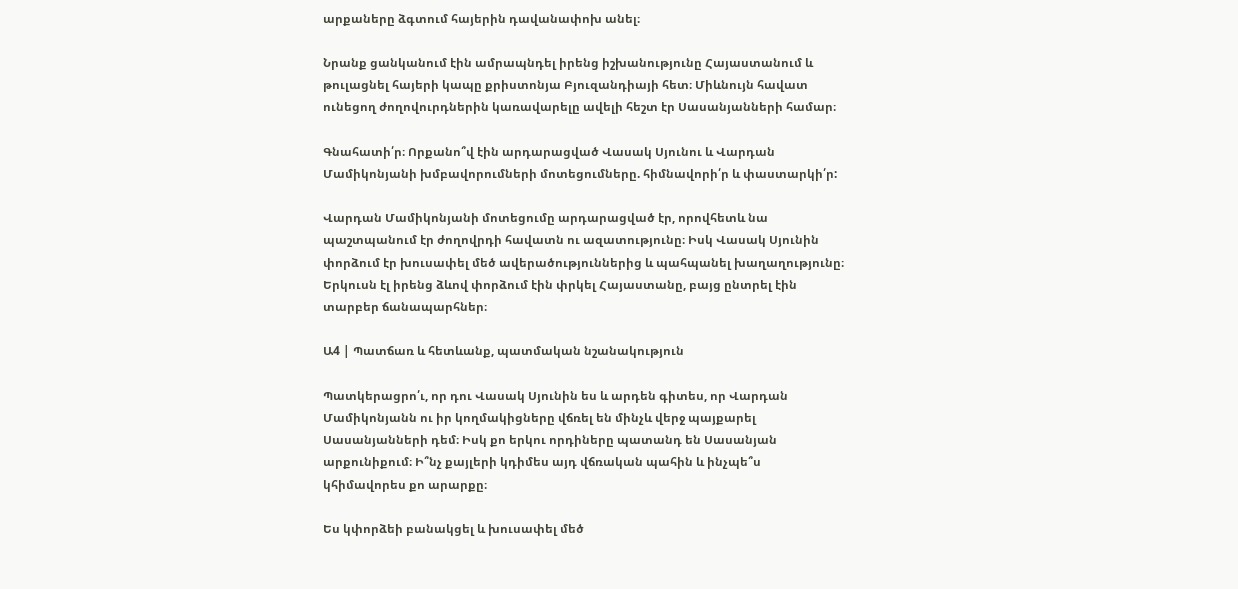արքաները ձգտում հայերին դավանափոխ անել։

Նրանք ցանկանում էին ամրապնդել իրենց իշխանությունը Հայաստանում և թուլացնել հայերի կապը քրիստոնյա Բյուզանդիայի հետ։ Միևնույն հավատ ունեցող ժողովուրդներին կառավարելը ավելի հեշտ էր Սասանյանների համար։

Գնահատի՛ր։ Որքանո՞վ էին արդարացված Վասակ Սյունու և Վարդան Մամիկոնյանի խմբավորումների մոտեցումները. հիմնավորի՛ր և փաստարկի՛ր:

Վարդան Մամիկոնյանի մոտեցումը արդարացված էր, որովհետև նա պաշտպանում էր ժողովրդի հավատն ու ազատությունը։ Իսկ Վասակ Սյունին փորձում էր խուսափել մեծ ավերածություններից և պահպանել խաղաղությունը։ Երկուսն էլ իրենց ձևով փորձում էին փրկել Հայաստանը, բայց ընտրել էին տարբեր ճանապարհներ։

Ա4 | Պատճառ և հետևանք, պատմական նշանակություն

Պատկերացրո՛ւ, որ դու Վասակ Սյունին ես և արդեն գիտես, որ Վարդան Մամիկոնյանն ու իր կողմակիցները վճռել են մինչև վերջ պայքարել Սասանյանների դեմ։ Իսկ քո երկու որդիները պատանդ են Սասանյան արքունիքում։ Ի՞նչ քայլերի կդիմես այդ վճռական պահին և ինչպե՞ս կհիմավորես քո արարքը։

Ես կփորձեի բանակցել և խուսափել մեծ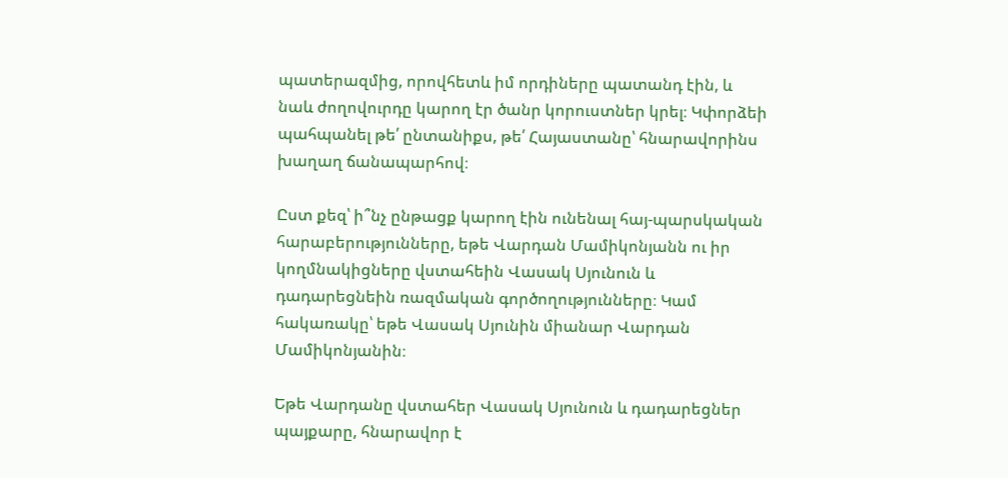պատերազմից, որովհետև իմ որդիները պատանդ էին, և նաև ժողովուրդը կարող էր ծանր կորուստներ կրել։ Կփորձեի պահպանել թե՛ ընտանիքս, թե՛ Հայաստանը՝ հնարավորինս խաղաղ ճանապարհով։

Ըստ քեզ՝ ի՞նչ ընթացք կարող էին ունենալ հայ-պարսկական հարաբերությունները, եթե Վարդան Մամիկոնյանն ու իր կողմնակիցները վստահեին Վասակ Սյունուն և դադարեցնեին ռազմական գործողությունները։ Կամ հակառակը՝ եթե Վասակ Սյունին միանար Վարդան Մամիկոնյանին։

Եթե Վարդանը վստահեր Վասակ Սյունուն և դադարեցներ պայքարը, հնարավոր է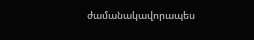ժամանակավորապես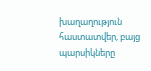խաղաղություն հաստատվեր, բայց պարսիկները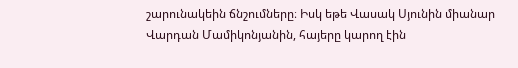շարունակեին ճնշումները։ Իսկ եթե Վասակ Սյունին միանար Վարդան Մամիկոնյանին, հայերը կարող էին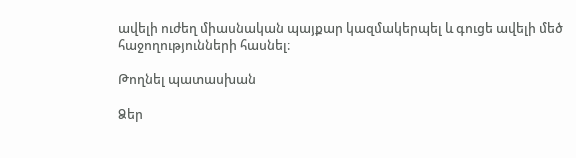ավելի ուժեղ միասնական պայքար կազմակերպել և գուցե ավելի մեծ հաջողությունների հասնել։

Թողնել պատասխան

Ձեր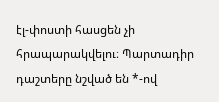էլ-փոստի հասցեն չի հրապարակվելու։ Պարտադիր դաշտերը նշված են *-ով